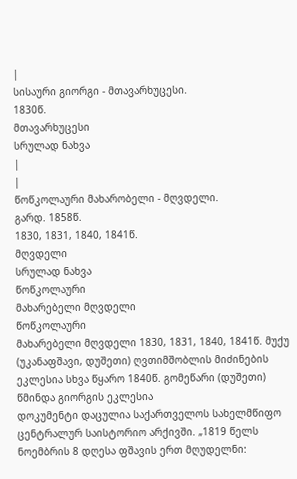|
სისაური გიორგი - მთავარხუცესი.
1830წ.
მთავარხუცესი
სრულად ნახვა
|
|
წოწკოლაური მახარობელი - მღვდელი.
გარდ. 1858წ.
1830, 1831, 1840, 1841წ.
მღვდელი
სრულად ნახვა
წოწკოლაური
მახარებელი მღვდელი
წოწკოლაური
მახარებელი მღვდელი 1830, 1831, 1840, 1841წ. მუქუ (უკანაფშავი, დუშეთი) ღვთიმშობლის მიძინების ეკლესია სხვა წყარო 1840წ. გომეწარი (დუშეთი) წმინდა გიორგის ეკლესია
დოკუმენტი დაცულია საქართველოს სახელმწიფო ცენტრალურ საისტორიო არქივში. „1819 წელს ნოემბრის 8 დღესა ფშავის ერთ მღუდელნი: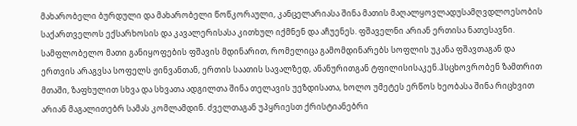მახარობელი ბურდული და მახარობელი წოწკორაული, კანცელარიასა შინა მათის მაღალყოვლადუსამღვდლოესობის საქართველოს ექსარხოსის და კავალერისასა კითხულ იქმნენ და აჩუენეს. ფშაველნი არიან ერთისა ნათესავნი. სამფლობელო მათი განიყოფების ფშავის მდინარით, რომელიცა გამომდინარებს სოფლის უკანა ფშავთაგან და ერთვის არაგვსა სოფელს ჟინვანთან, ერთის საათის სავალზედ, ანანურითგან ტფილისისაკენ.ჰსცხოვრობენ ზამთრით მთაში, ზაფხულით სხვა და სხვათა ადგილთა შინა თელავის უეზდისათა, ხოლო უმეტეს ერწოს ხეობასა შინა რიცხვით არიან მაგალითებრ სამას კომლამდინ. ძველთაგან უპყრიესთ ქრისტიანებრი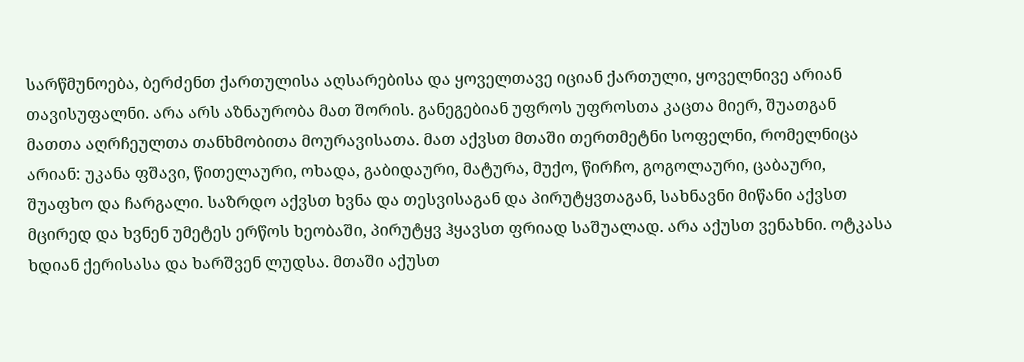სარწმუნოება, ბერძენთ ქართულისა აღსარებისა და ყოველთავე იციან ქართული, ყოველნივე არიან თავისუფალნი. არა არს აზნაურობა მათ შორის. განეგებიან უფროს უფროსთა კაცთა მიერ, შუათგან მათთა აღრჩეულთა თანხმობითა მოურავისათა. მათ აქვსთ მთაში თერთმეტნი სოფელნი, რომელნიცა არიან: უკანა ფშავი, წითელაური, ოხადა, გაბიდაური, მატურა, მუქო, წირჩო, გოგოლაური, ცაბაური, შუაფხო და ჩარგალი. საზრდო აქვსთ ხვნა და თესვისაგან და პირუტყვთაგან, სახნავნი მიწანი აქვსთ მცირედ და ხვნენ უმეტეს ერწოს ხეობაში, პირუტყვ ჰყავსთ ფრიად საშუალად. არა აქუსთ ვენახნი. ოტკასა ხდიან ქერისასა და ხარშვენ ლუდსა. მთაში აქუსთ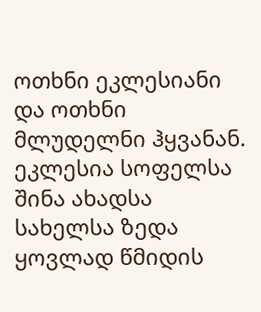ოთხნი ეკლესიანი და ოთხნი მლუდელნი ჰყვანან. ეკლესია სოფელსა შინა ახადსა სახელსა ზედა ყოვლად წმიდის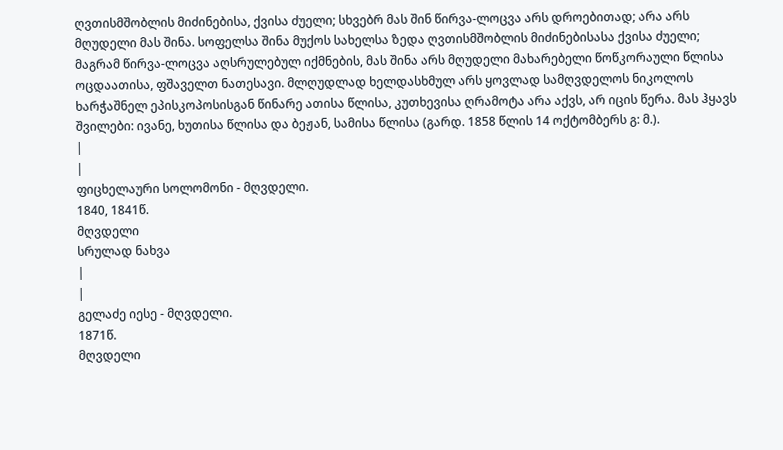ღვთისმშობლის მიძინებისა, ქვისა ძუელი; სხვებრ მას შინ წირვა-ლოცვა არს დროებითად; არა არს მღუდელი მას შინა. სოფელსა შინა მუქოს სახელსა ზედა ღვთისმშობლის მიძინებისასა ქვისა ძუელი; მაგრამ წირვა-ლოცვა აღსრულებულ იქმნების, მას შინა არს მღუდელი მახარებელი წოწკორაული წლისა ოცდაათისა, ფშაველთ ნათესავი. მლღუდლად ხელდასხმულ არს ყოვლად სამღვდელოს ნიკოლოს ხარჭაშნელ ეპისკოპოსისგან წინარე ათისა წლისა, კუთხევისა ღრამოტა არა აქვს, არ იცის წერა. მას ჰყავს შვილები: ივანე, ხუთისა წლისა და ბეჟან, სამისა წლისა (გარდ. 1858 წლის 14 ოქტომბერს გ: მ.).
|
|
ფიცხელაური სოლომონი - მღვდელი.
1840, 1841წ.
მღვდელი
სრულად ნახვა
|
|
გელაძე იესე - მღვდელი.
1871წ.
მღვდელი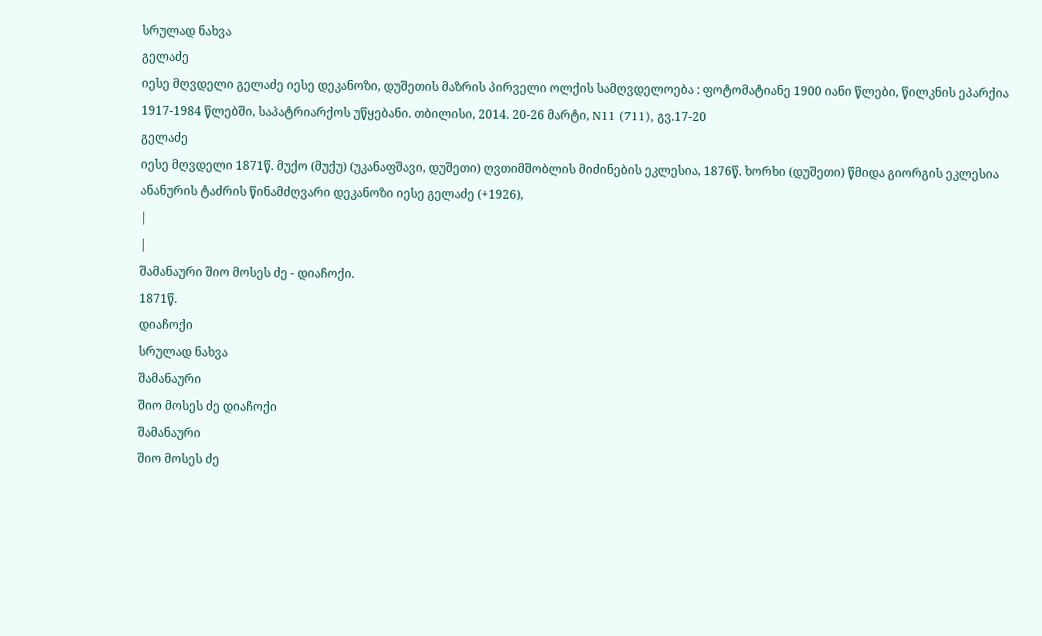სრულად ნახვა
გელაძე
იესე მღვდელი გელაძე იესე დეკანოზი, დუშეთის მაზრის პირველი ოლქის სამღვდელოება : ფოტომატიანე 1900 იანი წლები, წილკნის ეპარქია 1917-1984 წლებში, საპატრიარქოს უწყებანი. თბილისი, 2014. 20-26 მარტი, N11 (711), გვ.17-20
გელაძე
იესე მღვდელი 1871წ. მუქო (მუქუ) (უკანაფშავი, დუშეთი) ღვთიმშობლის მიძინების ეკლესია, 1876წ. ხორხი (დუშეთი) წმიდა გიორგის ეკლესია ანანურის ტაძრის წინამძღვარი დეკანოზი იესე გელაძე (+1926),
|
|
შამანაური შიო მოსეს ძე - დიაჩოქი.
1871წ.
დიაჩოქი
სრულად ნახვა
შამანაური
შიო მოსეს ძე დიაჩოქი
შამანაური
შიო მოსეს ძე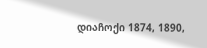დიაჩოქი 1874, 1890,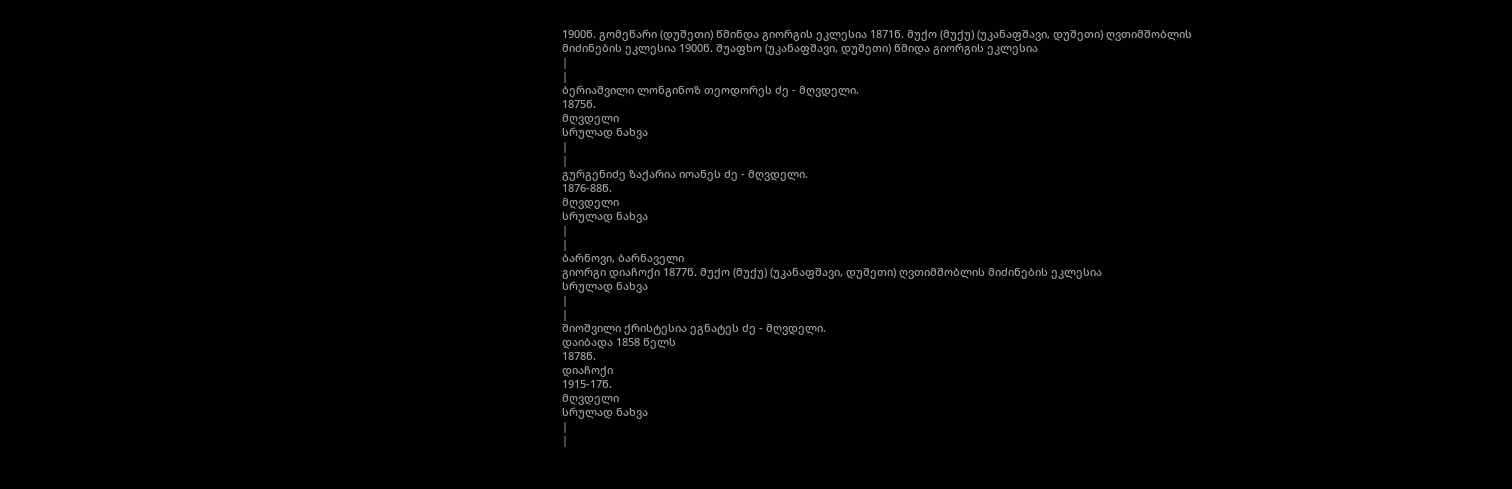1900წ. გომეწარი (დუშეთი) წმინდა გიორგის ეკლესია 1871წ. მუქო (მუქუ) (უკანაფშავი, დუშეთი) ღვთიმშობლის მიძინების ეკლესია 1900წ. შუაფხო (უკანაფშავი, დუშეთი) წმიდა გიორგის ეკლესია
|
|
ბერიაშვილი ლონგინოზ თეოდორეს ძე - მღვდელი.
1875წ.
მღვდელი
სრულად ნახვა
|
|
გურგენიძე ზაქარია იოანეს ძე - მღვდელი.
1876-88წ.
მღვდელი
სრულად ნახვა
|
|
ბარნოვი, ბარნაველი
გიორგი დიაჩოქი 1877წ. მუქო (მუქუ) (უკანაფშავი, დუშეთი) ღვთიმშობლის მიძინების ეკლესია
სრულად ნახვა
|
|
შიოშვილი ქრისტესია ეგნატეს ძე - მღვდელი.
დაიბადა 1858 წელს
1878წ.
დიაჩოქი
1915-17წ.
მღვდელი
სრულად ნახვა
|
|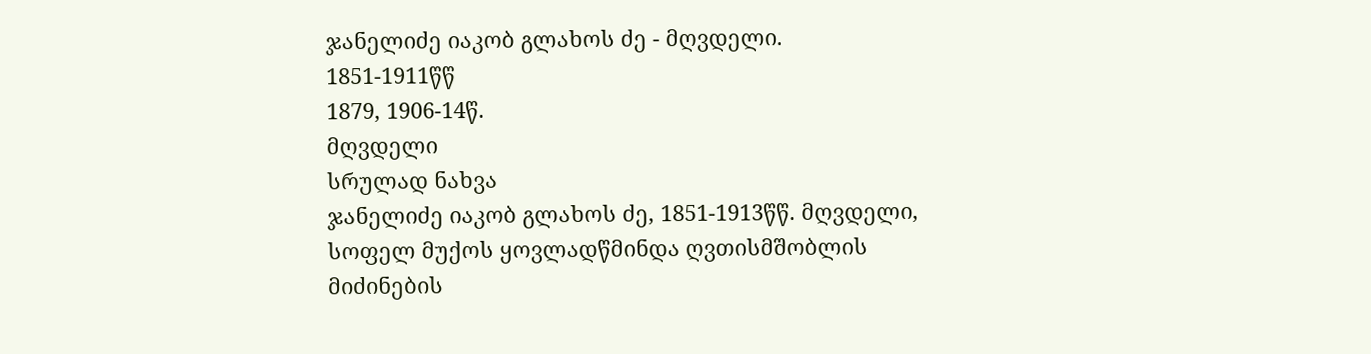ჯანელიძე იაკობ გლახოს ძე - მღვდელი.
1851-1911წწ
1879, 1906-14წ.
მღვდელი
სრულად ნახვა
ჯანელიძე იაკობ გლახოს ძე, 1851-1913წწ. მღვდელი, სოფელ მუქოს ყოვლადწმინდა ღვთისმშობლის მიძინების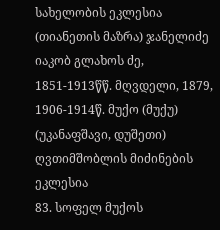სახელობის ეკლესია (თიანეთის მაზრა) ჯანელიძე იაკობ გლახოს ძე, 1851-1913წწ. მღვდელი, 1879, 1906-1914წ. მუქო (მუქუ) (უკანაფშავი, დუშეთი) ღვთიმშობლის მიძინების ეკლესია
83. სოფელ მუქოს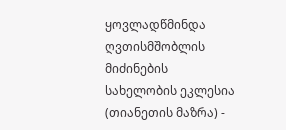ყოვლადწმინდა ღვთისმშობლის მიძინების სახელობის ეკლესია (თიანეთის მაზრა) -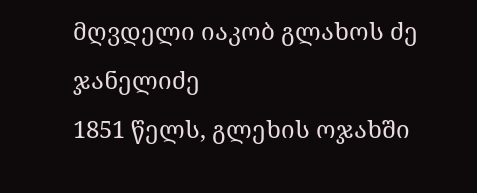მღვდელი იაკობ გლახოს ძე ჯანელიძე
1851 წელს, გლეხის ოჯახში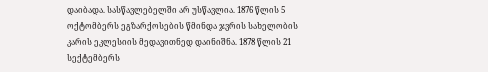დაიბადა. სასწავლებელში არ უსწავლია. 1876 წლის 5 ოქტომბერს ეგზარქოსების წმინდა ჯვრის სახელობის კარის ეკლესიის მედავითნედ დაინიშნა. 1878 წლის 21 სექტემბერს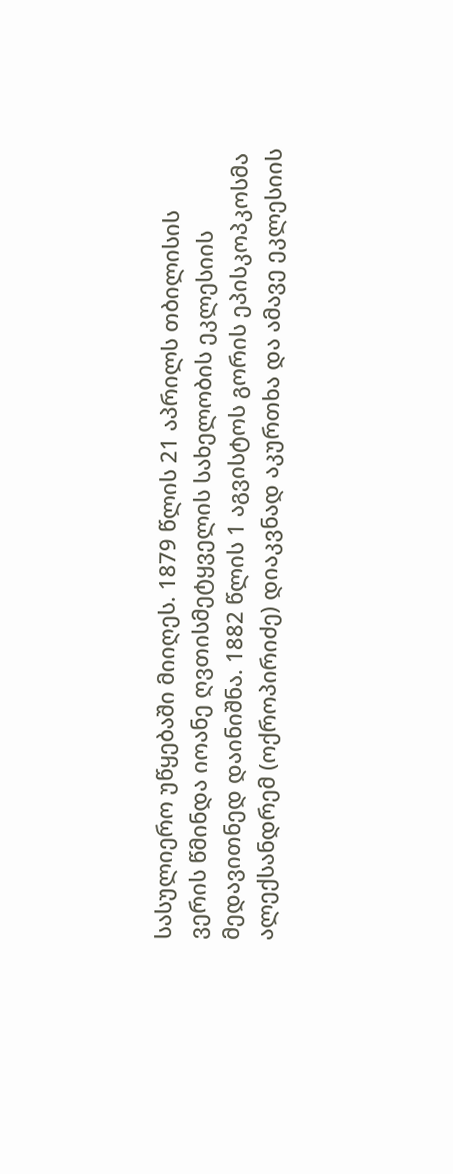სასულიერო უწყებაში მიიღეს. 1879 წლის 21 აპრილს თბილისის ვერის წმინდა იოანე ღვთისმეტყველის სახელობის ეკლესიის მედავითნედ დაინიშნა. 1882 წლის 1 აგვისტოს გორის ეპისკოპკოსმა ალექსანდრემ (ოქროპირიძე) დიაკვნად აკურთხა და ამავე ეკლესიის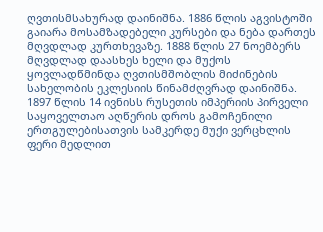ღვთისმსახურად დაინიშნა. 1886 წლის აგვისტოში გაიარა მოსამზადებელი კურსები და ნება დართეს მღვდლად კურთხევაზე. 1888 წლის 27 ნოემბერს მღვდლად დაასხეს ხელი და მუქოს ყოვლადწმინდა ღვთისმშობლის მიძინების სახელობის ეკლესიის წინამძღვრად დაინიშნა. 1897 წლის 14 ივნისს რუსეთის იმპერიის პირველი საყოველთაო აღწერის დროს გამოჩენილი ერთგულებისათვის სამკერდე მუქი ვერცხლის ფერი მედლით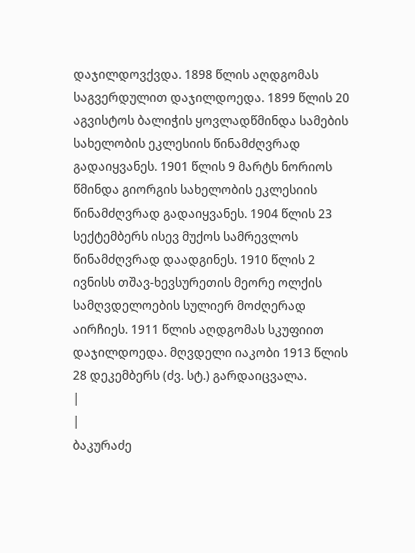დაჯილდოვქვდა. 1898 წლის აღდგომას საგვერდულით დაჯილდოედა. 1899 წლის 20 აგვისტოს ბალიჭის ყოვლადწმინდა სამების სახელობის ეკლესიის წინამძღვრად გადაიყვანეს. 1901 წლის 9 მარტს ნორიოს წმინდა გიორგის სახელობის ეკლესიის წინამძღვრად გადაიყვანეს. 1904 წლის 23 სექტემბერს ისევ მუქოს სამრევლოს წინამძღვრად დაადგინეს. 1910 წლის 2 ივნისს თშავ-ხევსურეთის მეორე ოლქის სამღვდელოების სულიერ მოძღერად აირჩიეს. 1911 წლის აღდგომას სკუფიით დაჯილდოედა. მღვდელი იაკობი 1913 წლის 28 დეკემბერს (ძვ. სტ.) გარდაიცვალა.
|
|
ბაკურაძე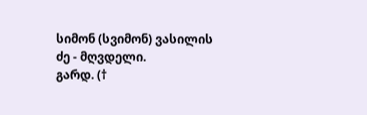სიმონ (სვიმონ) ვასილის ძე - მღვდელი.
გარდ. (†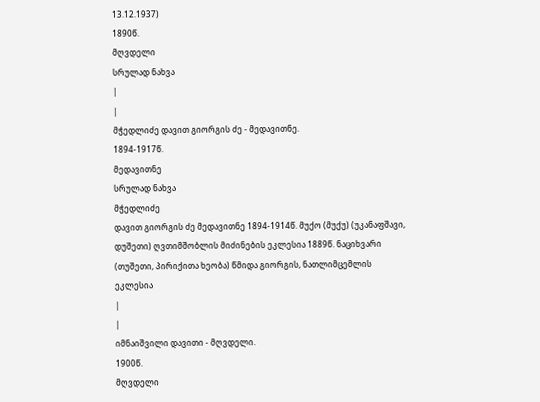13.12.1937)
1890წ.
მღვდელი
სრულად ნახვა
|
|
მჭედლიძე დავით გიორგის ძე - მედავითნე.
1894-1917წ.
მედავითნე
სრულად ნახვა
მჭედლიძე
დავით გიორგის ძე მედავითნე 1894-1914წ. მუქო (მუქუ) (უკანაფშავი, დუშეთი) ღვთიმშობლის მიძინების ეკლესია 1889წ. ნაციხვარი (თუშეთი, პირიქითა ხეობა) წმიდა გიორგის, ნათლიმცემლის ეკლესია
|
|
იმნაიშვილი დავითი - მღვდელი.
1900წ.
მღვდელი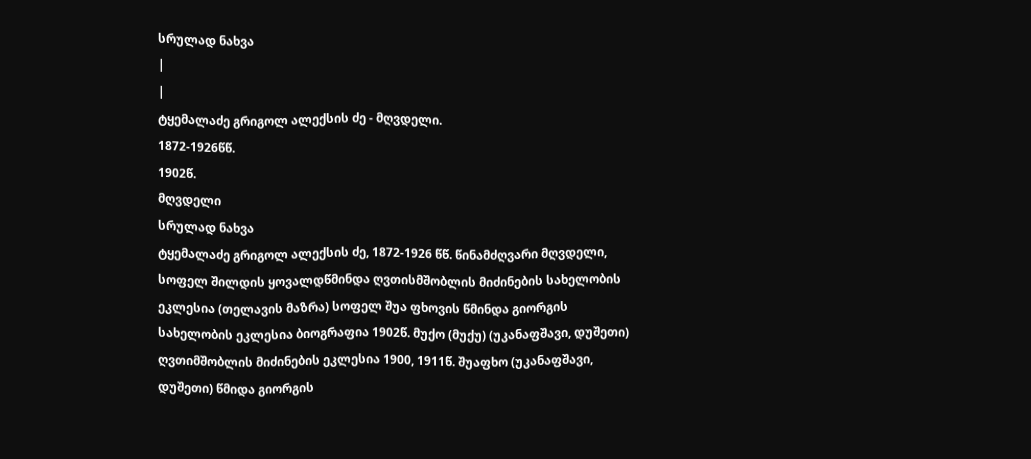სრულად ნახვა
|
|
ტყემალაძე გრიგოლ ალექსის ძე - მღვდელი.
1872-1926წწ.
1902წ.
მღვდელი
სრულად ნახვა
ტყემალაძე გრიგოლ ალექსის ძე, 1872-1926 წწ. წინამძღვარი მღვდელი, სოფელ შილდის ყოვალდწმინდა ღვთისმშობლის მიძინების სახელობის ეკლესია (თელავის მაზრა) სოფელ შუა ფხოვის წმინდა გიორგის სახელობის ეკლესია ბიოგრაფია 1902წ. მუქო (მუქუ) (უკანაფშავი, დუშეთი) ღვთიმშობლის მიძინების ეკლესია 1900, 1911წ. შუაფხო (უკანაფშავი, დუშეთი) წმიდა გიორგის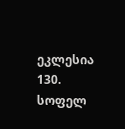ეკლესია
130. სოფელ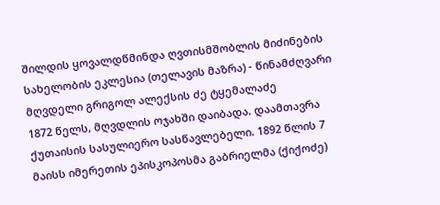შილდის ყოვალდწმინდა ღვთისმშობლის მიძინების სახელობის ეკლესია (თელავის მაზრა) - წინამძღვარი მღვდელი გრიგოლ ალექსის ძე ტყემალაძე
1872 წელს, მღვდლის ოჯახში დაიბადა. დაამთავრა ქუთაისის სასულიერო სასწავლებელი. 1892 წლის 7 მაისს იმერეთის ეპისკოპოსმა გაბრიელმა (ქიქოძე)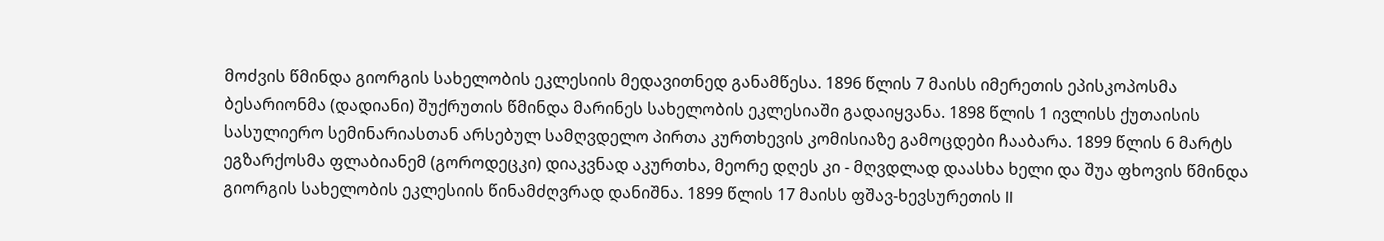მოძვის წმინდა გიორგის სახელობის ეკლესიის მედავითნედ განამწესა. 1896 წლის 7 მაისს იმერეთის ეპისკოპოსმა ბესარიონმა (დადიანი) შუქრუთის წმინდა მარინეს სახელობის ეკლესიაში გადაიყვანა. 1898 წლის 1 ივლისს ქუთაისის სასულიერო სემინარიასთან არსებულ სამღვდელო პირთა კურთხევის კომისიაზე გამოცდები ჩააბარა. 1899 წლის 6 მარტს ეგზარქოსმა ფლაბიანემ (გოროდეცკი) დიაკვნად აკურთხა, მეორე დღეს კი - მღვდლად დაასხა ხელი და შუა ფხოვის წმინდა გიორგის სახელობის ეკლესიის წინამძღვრად დანიშნა. 1899 წლის 17 მაისს ფშავ-ხევსურეთის II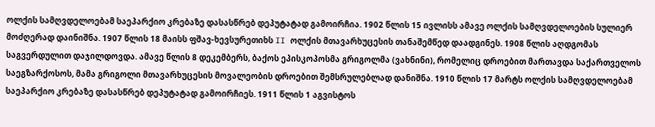ოლქის სამღვდელოებამ საეპარქიო კრებაზე დასასწრებ დეპუტატად გამოირჩია. 1902 წლის 15 ივლისს ამავე ოლქის სამღვდელოების სულიერ მოძღერად დაინიშნა. 1907 წლის 18 მაისს ფშავ-ხევსურეთიხს II ოლქის მთავარხუცესის თანაშემწედ დაადგინეს. 1908 წლის აღდგომას საგვერდულით დაჯილდოვდა. ამავე წლის 8 დეკემბერს, ბაქოს ეპისკოპოსმა გრიგოლმა (ვახნინი), რომელიც დროებით მართავდა საქართველოს საეგზარქოსოს, მამა გრიგოლი მთავარხუცესის მოვალეობის დროებით შემსრულებლად დანიშნა. 1910 წლის 17 მარტს ოლქის სამღვდელოებამ საეპარქიო კრებაზე დასასწრებ დეპუტატად გამოირჩიეს. 1911 წლის 1 აგვისტოს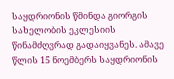საყდრიონის წმინდა გიორგის სახელობის ეკლესიის წინამძღვრად გადაიყვანეს. ამავე წლის 15 ნოემბერს საყდრიონის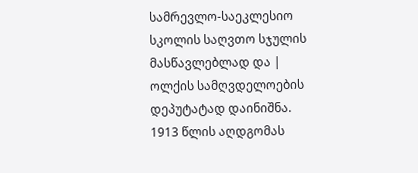სამრევლო-საეკლესიო სკოლის საღვთო სჯულის მასწავლებლად და | ოლქის სამღვდელოების დეპუტატად დაინიშნა. 1913 წლის აღდგომას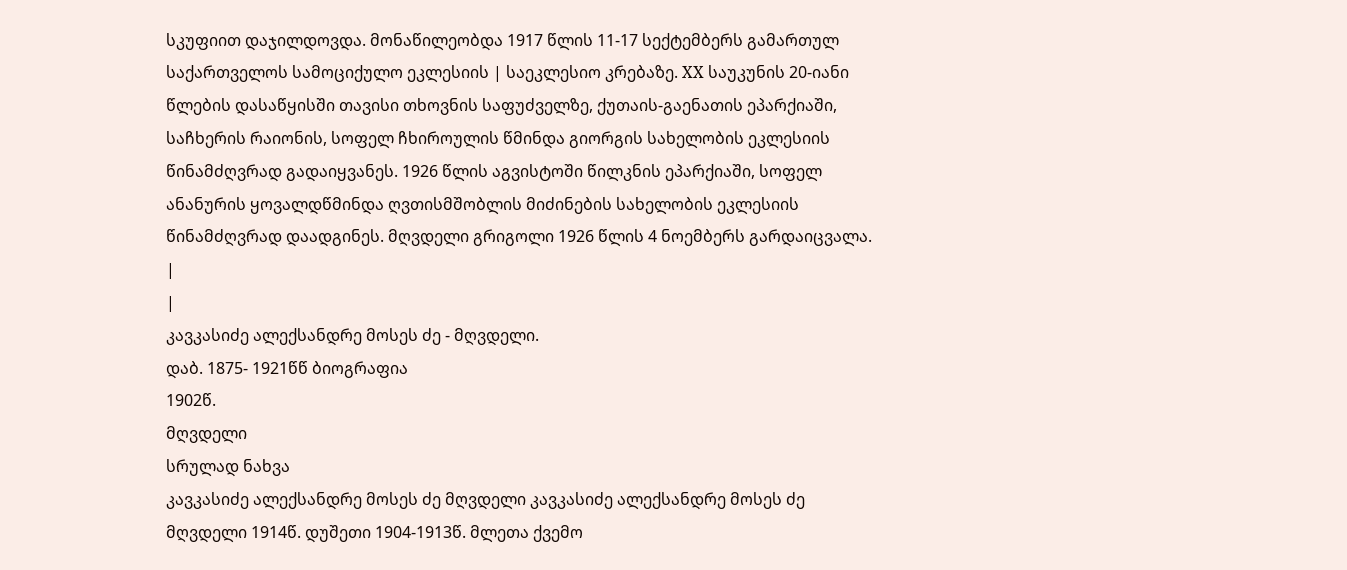სკუფიით დაჯილდოვდა. მონაწილეობდა 1917 წლის 11-17 სექტემბერს გამართულ საქართველოს სამოციქულო ეკლესიის | საეკლესიო კრებაზე. XX საუკუნის 20-იანი წლების დასაწყისში თავისი თხოვნის საფუძველზე, ქუთაის-გაენათის ეპარქიაში, საჩხერის რაიონის, სოფელ ჩხიროულის წმინდა გიორგის სახელობის ეკლესიის წინამძღვრად გადაიყვანეს. 1926 წლის აგვისტოში წილკნის ეპარქიაში, სოფელ ანანურის ყოვალდწმინდა ღვთისმშობლის მიძინების სახელობის ეკლესიის წინამძღვრად დაადგინეს. მღვდელი გრიგოლი 1926 წლის 4 ნოემბერს გარდაიცვალა.
|
|
კავკასიძე ალექსანდრე მოსეს ძე - მღვდელი.
დაბ. 1875- 1921წწ ბიოგრაფია
1902წ.
მღვდელი
სრულად ნახვა
კავკასიძე ალექსანდრე მოსეს ძე მღვდელი კავკასიძე ალექსანდრე მოსეს ძე მღვდელი 1914წ. დუშეთი 1904-1913წ. მლეთა ქვემო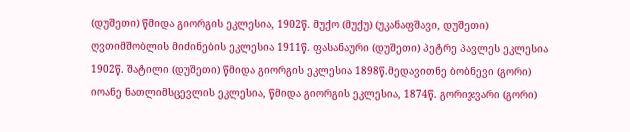(დუშეთი) წმიდა გიორგის ეკლესია, 1902წ. მუქო (მუქუ) (უკანაფშავი, დუშეთი) ღვთიმშობლის მიძინების ეკლესია 1911წ. ფასანაური (დუშეთი) პეტრე პავლეს ეკლესია 1902წ. შატილი (დუშეთი) წმიდა გიორგის ეკლესია 1898წ.მედავითნე ბობნევი (გორი) იოანე ნათლიმსცევლის ეკლესია, წმიდა გიორგის ეკლესია, 1874წ. გორიჯვარი (გორი)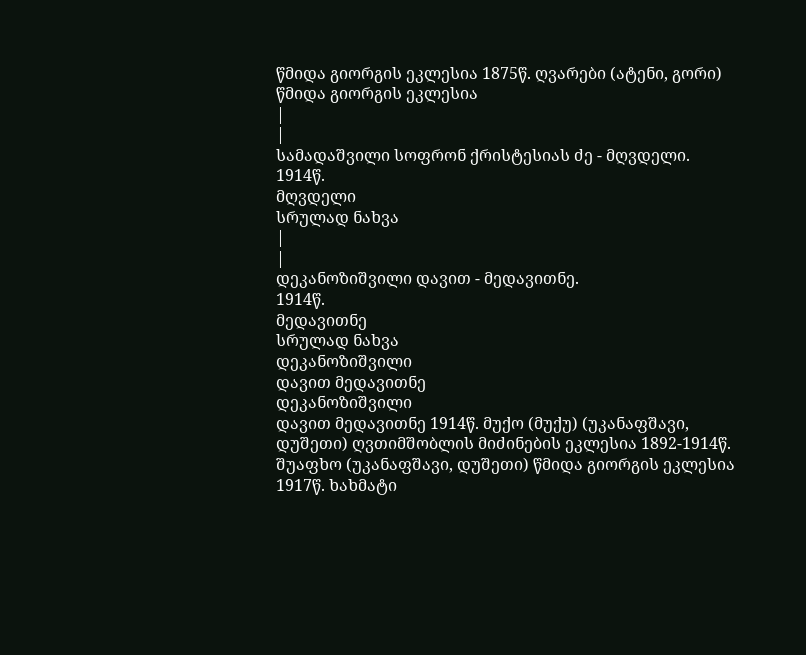წმიდა გიორგის ეკლესია 1875წ. ღვარები (ატენი, გორი) წმიდა გიორგის ეკლესია
|
|
სამადაშვილი სოფრონ ქრისტესიას ძე - მღვდელი.
1914წ.
მღვდელი
სრულად ნახვა
|
|
დეკანოზიშვილი დავით - მედავითნე.
1914წ.
მედავითნე
სრულად ნახვა
დეკანოზიშვილი
დავით მედავითნე
დეკანოზიშვილი
დავით მედავითნე 1914წ. მუქო (მუქუ) (უკანაფშავი, დუშეთი) ღვთიმშობლის მიძინების ეკლესია 1892-1914წ. შუაფხო (უკანაფშავი, დუშეთი) წმიდა გიორგის ეკლესია 1917წ. ხახმატი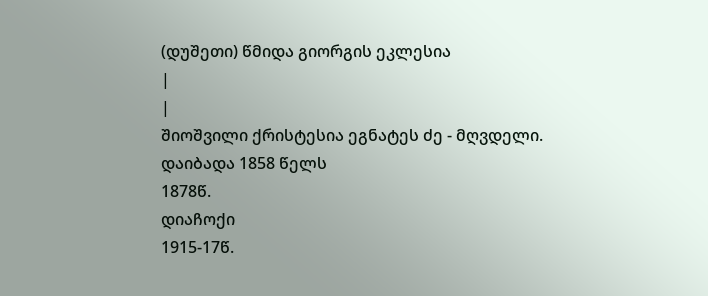(დუშეთი) წმიდა გიორგის ეკლესია
|
|
შიოშვილი ქრისტესია ეგნატეს ძე - მღვდელი.
დაიბადა 1858 წელს
1878წ.
დიაჩოქი
1915-17წ.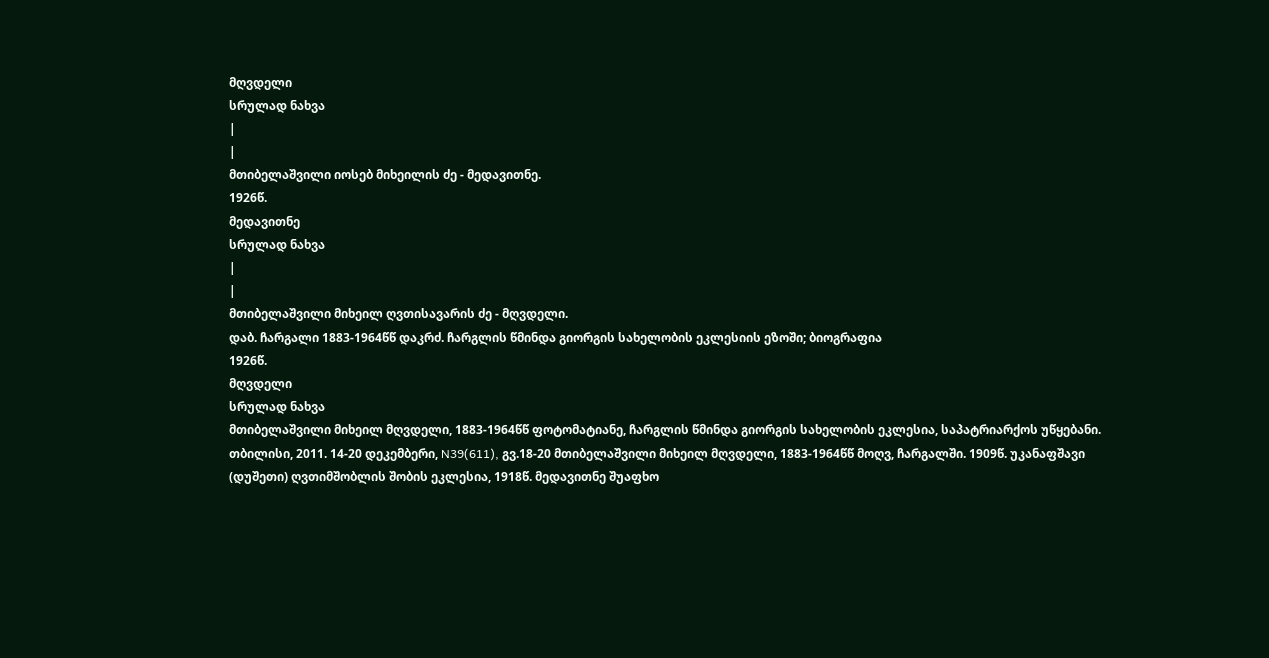მღვდელი
სრულად ნახვა
|
|
მთიბელაშვილი იოსებ მიხეილის ძე - მედავითნე.
1926წ.
მედავითნე
სრულად ნახვა
|
|
მთიბელაშვილი მიხეილ ღვთისავარის ძე - მღვდელი.
დაბ. ჩარგალი 1883-1964წწ დაკრძ. ჩარგლის წმინდა გიორგის სახელობის ეკლესიის ეზოში; ბიოგრაფია
1926წ.
მღვდელი
სრულად ნახვა
მთიბელაშვილი მიხეილ მღვდელი, 1883-1964წწ ფოტომატიანე, ჩარგლის წმინდა გიორგის სახელობის ეკლესია, საპატრიარქოს უწყებანი. თბილისი, 2011. 14-20 დეკემბერი, N39(611), გვ.18-20 მთიბელაშვილი მიხეილ მღვდელი, 1883-1964წწ მოღვ, ჩარგალში. 1909წ. უკანაფშავი (დუშეთი) ღვთიმშობლის შობის ეკლესია, 1918წ. მედავითნე შუაფხო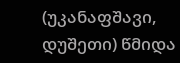(უკანაფშავი, დუშეთი) წმიდა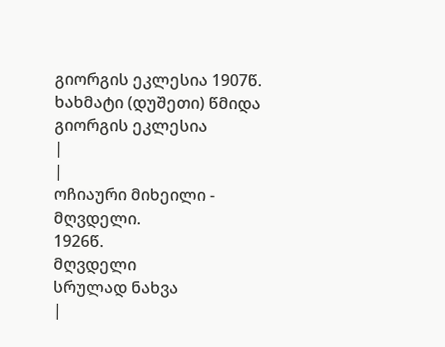გიორგის ეკლესია 1907წ. ხახმატი (დუშეთი) წმიდა გიორგის ეკლესია
|
|
ოჩიაური მიხეილი - მღვდელი.
1926წ.
მღვდელი
სრულად ნახვა
|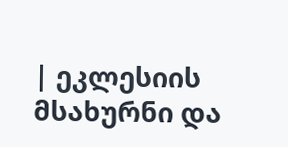| ეკლესიის მსახურნი და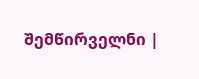შემწირველნი |